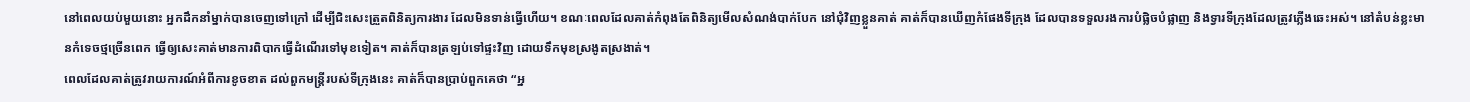នៅពេលយប់មួយនោះ អ្នកដឹកនាំម្នាក់បានចេញទៅក្រៅ ដើម្បីជិះសេះត្រួតពិនិត្យការងារ ដែលមិនទាន់ធ្វើហើយ។ ខណៈពេលដែលគាត់កំពុងតែពិនិត្យមើលសំណង់បាក់បែក នៅជុំវិញខ្លួនគាត់ គាត់ក៏បានឃើញកំផែងទីក្រុង ដែលបានទទួលរងការបំផ្លិចបំផ្លាញ និងទ្វារទីក្រុងដែលត្រូវភ្លើងឆេះអស់។ នៅតំបន់ខ្លះមានកំទេចថ្មច្រើនពេក ធ្វើឲ្យសេះគាត់មានការពិបាកធ្វើដំណើរទៅមុខទៀត។ គាត់ក៏បានត្រឡប់ទៅផ្ទះវិញ ដោយទឹកមុខស្រងូតស្រងាត់។
ពេលដែលគាត់ត្រូវរាយការណ៍អំពីការខូចខាត ដល់ពួកមន្រ្តីរបស់ទីក្រុងនេះ គាត់ក៏បានប្រាប់ពួកគេថា “អ្ន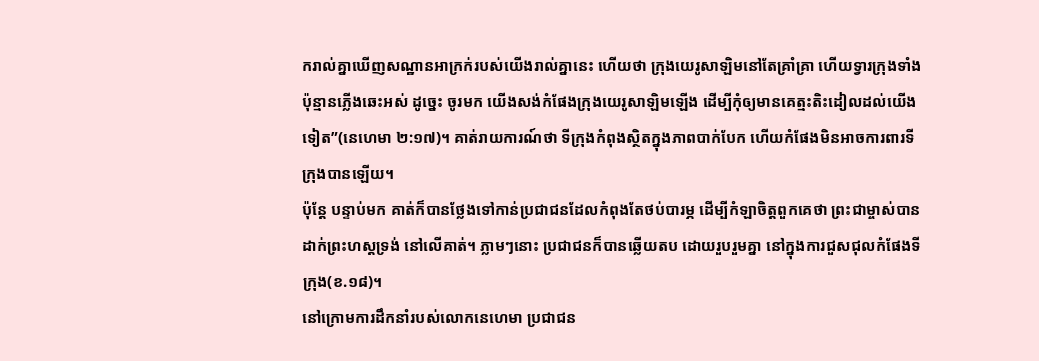ករាល់គ្នាឃើញសណ្ឋានអាក្រក់របស់យើងរាល់គ្នានេះ ហើយថា ក្រុងយេរូសាឡិមនៅតែគ្រាំគ្រា ហើយទ្វារក្រុងទាំងប៉ុន្មានភ្លើងឆេះអស់ ដូច្នេះ ចូរមក យើងសង់កំផែងក្រុងយេរូសាឡិមឡើង ដើម្បីកុំឲ្យមានគេត្មះតិះដៀលដល់យើងទៀត”(នេហេមា ២:១៧)។ គាត់រាយការណ៍ថា ទីក្រុងកំពុងស្ថិតក្នុងភាពបាក់បែក ហើយកំផែងមិនអាចការពារទីក្រុងបានឡើយ។
ប៉ុន្តែ បន្ទាប់មក គាត់ក៏បានថ្លែងទៅកាន់ប្រជាជនដែលកំពុងតែថប់បារម្ភ ដើម្បីកំឡាចិត្តពួកគេថា ព្រះជាម្ចាស់បានដាក់ព្រះហស្តទ្រង់ នៅលើគាត់។ ភ្លាមៗនោះ ប្រជាជនក៏បានឆ្លើយតប ដោយរួបរួមគ្នា នៅក្នុងការជួសជុលកំផែងទីក្រុង(ខ.១៨)។
នៅក្រោមការដឹកនាំរបស់លោកនេហេមា ប្រជាជន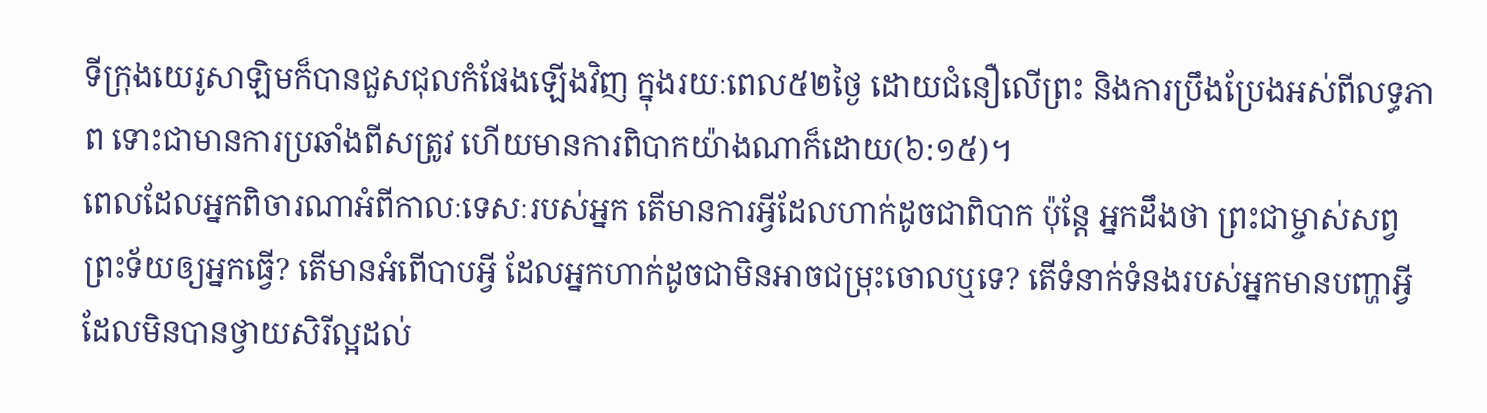ទីក្រុងយេរូសាឡិមក៏បានជួសជុលកំផែងឡើងវិញ ក្នុងរយៈពេល៥២ថ្ងៃ ដោយជំនឿលើព្រះ និងការប្រឹងប្រែងអស់ពីលទ្ធភាព ទោះជាមានការប្រឆាំងពីសត្រូវ ហើយមានការពិបាកយ៉ាងណាក៏ដោយ(៦:១៥)។
ពេលដែលអ្នកពិចារណាអំពីកាលៈទេសៈរបស់អ្នក តើមានការអ្វីដែលហាក់ដូចជាពិបាក ប៉ុន្តែ អ្នកដឹងថា ព្រះជាម្ចាស់សព្វព្រះទ័យឲ្យអ្នកធ្វើ? តើមានអំពើបាបអ្វី ដែលអ្នកហាក់ដូចជាមិនអាចជម្រុះចោលឬទេ? តើទំនាក់ទំនងរបស់អ្នកមានបញ្ហាអ្វី ដែលមិនបានថ្វាយសិរីល្អដល់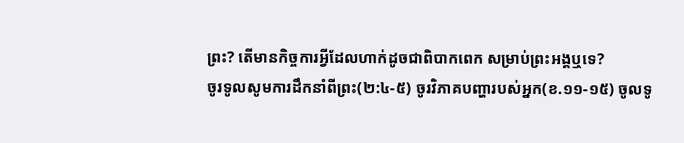ព្រះ? តើមានកិច្ចការអ្វីដែលហាក់ដូចជាពិបាកពេក សម្រាប់ព្រះអង្គឬទេ?
ចូរទូលសូមការដឹកនាំពីព្រះ(២:៤-៥) ចូរវិភាគបញ្ហារបស់អ្នក(ខ.១១-១៥) ចូលទូ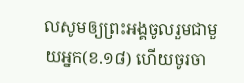លសូមឲ្យព្រះអង្គចូលរួមជាមួយអ្នក(ខ.១៨) ហើយចូរចា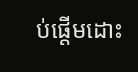ប់ផ្តើមដោះ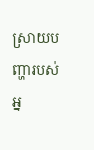ស្រាយបញ្ហារបស់អ្ន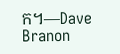ក។—Dave Branon